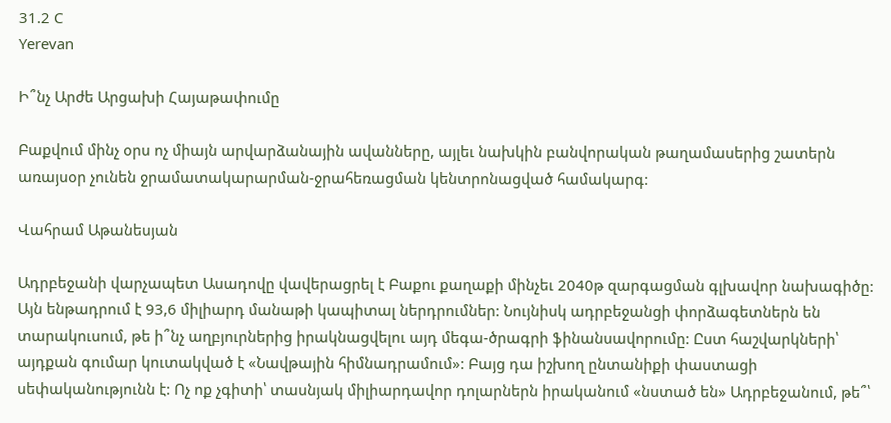31.2 C
Yerevan

Ի՞նչ Արժե Արցախի Հայաթափումը

Բաքվում մինչ օրս ոչ միայն արվարձանային ավանները, այլեւ նախկին բանվորական թաղամասերից շատերն առայսօր չունեն ջրամատակարարման-ջրահեռացման կենտրոնացված համակարգ:

Վահրամ Աթանեսյան

Ադրբեջանի վարչապետ Ասադովը վավերացրել է Բաքու քաղաքի մինչեւ 2040թ զարգացման գլխավոր նախագիծը: Այն ենթադրում է 93,6 միլիարդ մանաթի կապիտալ ներդրումներ: Նույնիսկ ադրբեջանցի փորձագետներն են տարակուսում, թե ի՞նչ աղբյուրներից իրակնացվելու այդ մեգա-ծրագրի ֆինանսավորումը: Ըստ հաշվարկների՝ այդքան գումար կուտակված է «Նավթային հիմնադրամում»: Բայց դա իշխող ընտանիքի փաստացի սեփականությունն է: Ոչ ոք չգիտի՝ տասնյակ միլիարդավոր դոլարներն իրականում «նստած են» Ադրբեջանում, թե՞՝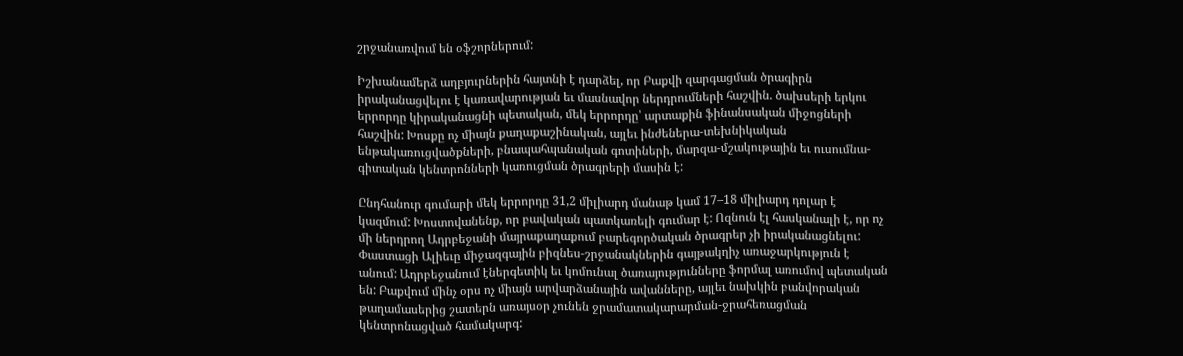շրջանառվում են օֆշորներում:

Իշխանամերձ աղբյուրներին հայտնի է դարձել, որ Բաքվի զարգացման ծրագիրն իրականացվելու է կառավարության եւ մասնավոր ներդրումների հաշվին. ծախսերի երկու երրորդը կիրականացնի պետական, մեկ երրորդը՝ արտաքին ֆինանսական միջոցների հաշվին: Խոսքը ոչ միայն քաղաքաշինական, այլեւ ինժեներա-տեխնիկական ենթակառուցվածքների, բնապահպանական գոտիների, մարզա-մշակութային եւ ուսումնա-գիտական կենտրոնների կառուցման ծրագրերի մասին է:

Ընդհանուր գումարի մեկ երրորդը 31,2 միլիարդ մանաթ կամ 17–18 միլիարդ դոլար է կազմում: Խոստովանենք, որ բավական պատկառելի գումար է: Ոզնուն էլ հասկանալի է, որ ոչ մի ներդրող Ադրբեջանի մայրաքաղաքում բարեգործական ծրագրեր չի իրականացնելու: Փաստացի Ալիեւը միջազգային բիզնես-շրջանակներին գայթակղիչ առաջարկություն է անում: Ադրբեջանում էներգետիկ եւ կոմունալ ծառայությունները ֆորմալ առումով պետական են: Բաքվում մինչ օրս ոչ միայն արվարձանային ավանները, այլեւ նախկին բանվորական թաղամասերից շատերն առայսօր չունեն ջրամատակարարման-ջրահեռացման կենտրոնացված համակարգ: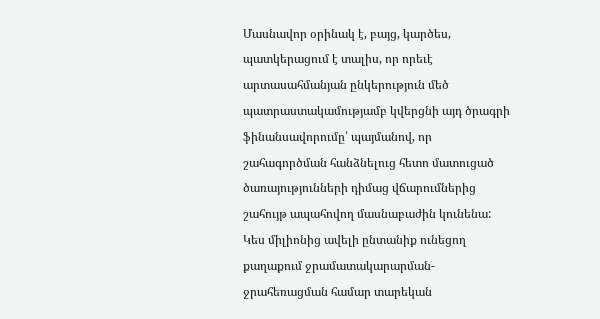Մասնավոր օրինակ է, բայց, կարծես, պատկերացում է տալիս, որ որեւէ արտասահմանյան ընկերություն մեծ պատրաստակամությամբ կվերցնի այդ ծրագրի ֆինանսավորումը՝ պայմանով, որ շահագործման հանձնելուց հետո մատուցած ծառայությունների դիմաց վճարումներից շահույթ ապահովող մասնաբաժին կունենա: Կես միլիոնից ավելի ընտանիք ունեցող քաղաքում ջրամատակարարման-ջրահեռացման համար տարեկան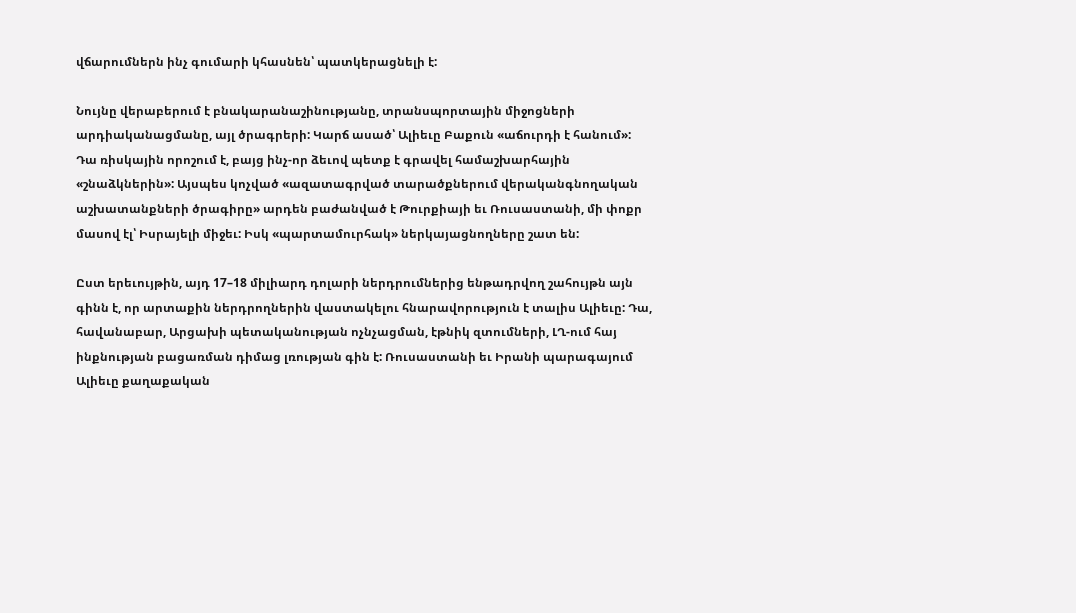վճարումներն ինչ գումարի կհասնեն՝ պատկերացնելի է:

Նույնը վերաբերում է բնակարանաշինությանը, տրանսպորտային միջոցների արդիականացմանը, այլ ծրագրերի: Կարճ ասած՝ Ալիեւը Բաքուն «աճուրդի է հանում»: Դա ռիսկային որոշում է, բայց ինչ-որ ձեւով պետք է գրավել համաշխարհային «շնաձկներին»: Այսպես կոչված «ազատագրված տարածքներում վերականգնողական աշխատանքների ծրագիրը» արդեն բաժանված է Թուրքիայի եւ Ռուսաստանի, մի փոքր մասով էլ՝ Իսրայելի միջեւ: Իսկ «պարտամուրհակ» ներկայացնողները շատ են:

Ըստ երեւույթին, այդ 17–18 միլիարդ դոլարի ներդրումներից ենթադրվող շահույթն այն գինն է, որ արտաքին ներդրողներին վաստակելու հնարավորություն է տալիս Ալիեւը: Դա, հավանաբար, Արցախի պետականության ոչնչացման, էթնիկ զտումների, ԼՂ-ում հայ ինքնության բացառման դիմաց լռության գին է: Ռուսաստանի եւ Իրանի պարագայում Ալիեւը քաղաքական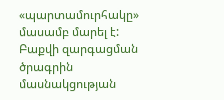«պարտամուրհակը» մասամբ մարել է: Բաքվի զարգացման ծրագրին մասնակցության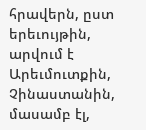հրավերն, ըստ երեւույթին, արվում է Արեւմուտքին, Չինաստանին, մասամբ էլ,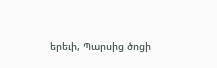երեւի, Պարսից ծոցի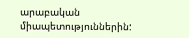արաբական միապետություններին: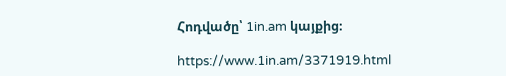Հոդվածը՝ 1in.am կայքից։

https://www.1in.am/3371919.html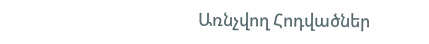Առնչվող Հոդվածներ